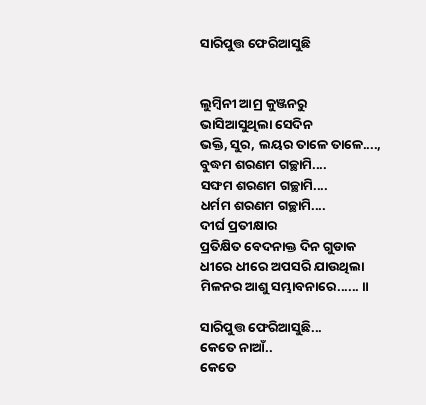ସାରିପୁତ୍ତ ଫେରିଆସୁଛି


ଲୁମ୍ବିନୀ ଆମ୍ର କୁଞ୍ଜନରୁ
ଭାସିଆସୁଥିଲା ସେଦିନ
ଭକ୍ତି, ସୁର, ଲୟର ତାଳେ ତାଳେ....,
ବୁଦ୍ଧମ ଶରଣମ ଗଚ୍ଛାମି....
ସଙ୍ଘମ ଶରଣମ ଗଚ୍ଛାମି....
ଧର୍ମମ ଶରଣମ ଗଚ୍ଛାମି....
ଦୀର୍ଘ ପ୍ରତୀକ୍ଷାର
ପ୍ରତିକ୍ଷିତ ବେଦନାକ୍ତ ଦିନ ଗୁଡାକ
ଧୀରେ ଧୀରେ ଅପସରି ଯାଉଥିଲା
ମିଳନର ଆଶୁ ସମ୍ଭାବନାରେ...... ॥

ସାରିପୁତ୍ତ ଫେରିଆସୁଛି...
କେତେ ନାଆଁ..
କେତେ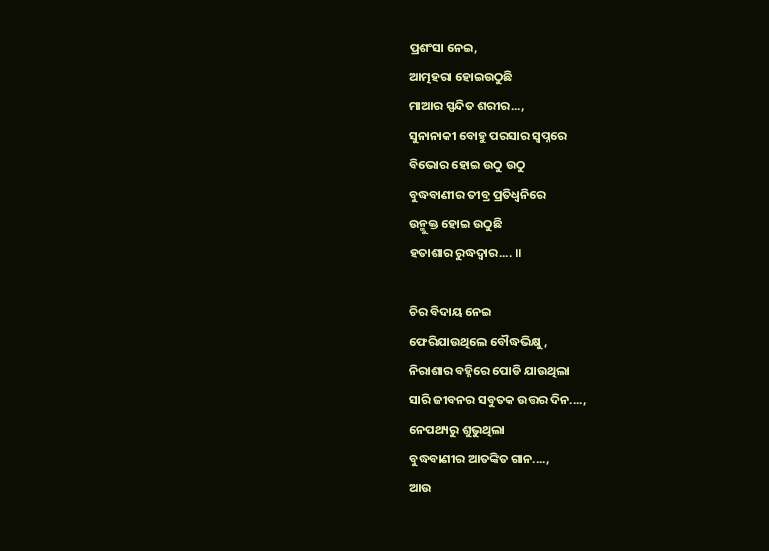ପ୍ରଶଂସା ନେଇ,
ଆତ୍ମହରା ହୋଇଉଠୁଛି
ମାଆର ସ୍ପନ୍ଦିତ ଶରୀର...,
ସୁନାନାକୀ ବୋହୁ ପରସାର ସ୍ଵପ୍ନରେ
ବିଭୋର ହୋଇ ଉଠୁ ଉଠୁ
ବୁଦ୍ଧବାଣୀର ତୀବ୍ର ପ୍ରତିଧ୍ଵନିରେ
ଉନ୍ମୁକ୍ତ ହୋଇ ଉଠୁଛି
ହତାଶାର ରୁଦ୍ଧଦ୍ଵାର.... ॥

ଚିର ବିଦାୟ ନେଇ
ଫେରିଯାଉଥିଲେ ବୌଦ୍ଧଭିକ୍ଷୁ,
ନିରାଶାର ବହ୍ନିରେ ପୋଡି ଯାଉଥିଲା
ସାରି ଜୀବନର ସବୁତକ ଉତ୍ତର ଦିନ....,
ନେପଥ୍ୟରୁ ଶୁଭୁଥିଲା
ବୁଦ୍ଧବାଣୀର ଆତଙ୍କିତ ଗାନ....,
ଆଉ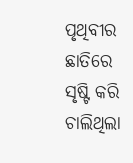ପୃଥିବୀର ଛାତିରେ
ସୃଷ୍ଟି କରି ଚାଲିଥିଲା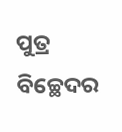ପୁତ୍ର ବିଚ୍ଛେଦର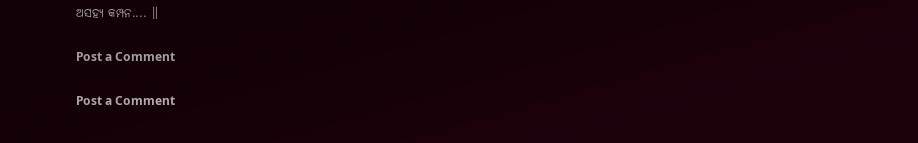ଅସହ୍ୟ କମ୍ପନ.... ॥

Post a Comment

Post a Comment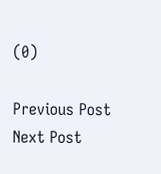(0)

Previous Post Next Post